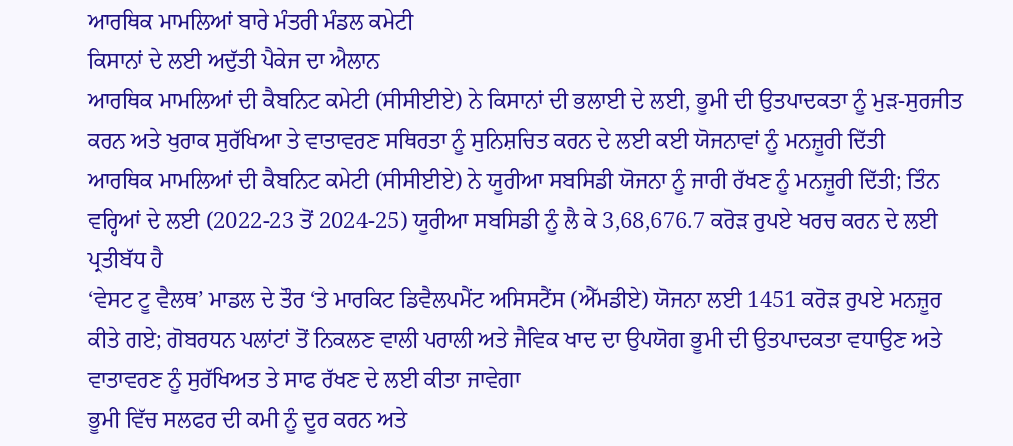ਆਰਥਿਕ ਮਾਮਲਿਆਂ ਬਾਰੇ ਮੰਤਰੀ ਮੰਡਲ ਕਮੇਟੀ
ਕਿਸਾਨਾਂ ਦੇ ਲਈ ਅਦੁੱਤੀ ਪੈਕੇਜ ਦਾ ਐਲਾਨ
ਆਰਥਿਕ ਮਾਮਲਿਆਂ ਦੀ ਕੈਬਨਿਟ ਕਮੇਟੀ (ਸੀਸੀਈਏ) ਨੇ ਕਿਸਾਨਾਂ ਦੀ ਭਲਾਈ ਦੇ ਲਈ, ਭੂਮੀ ਦੀ ਉਤਪਾਦਕਤਾ ਨੂੰ ਮੁੜ-ਸੁਰਜੀਤ ਕਰਨ ਅਤੇ ਖੁਰਾਕ ਸੁਰੱਖਿਆ ਤੇ ਵਾਤਾਵਰਣ ਸਥਿਰਤਾ ਨੂੰ ਸੁਨਿਸ਼ਚਿਤ ਕਰਨ ਦੇ ਲਈ ਕਈ ਯੋਜਨਾਵਾਂ ਨੂੰ ਮਨਜ਼ੂਰੀ ਦਿੱਤੀ
ਆਰਥਿਕ ਮਾਮਲਿਆਂ ਦੀ ਕੈਬਨਿਟ ਕਮੇਟੀ (ਸੀਸੀਈਏ) ਨੇ ਯੂਰੀਆ ਸਬਸਿਡੀ ਯੋਜਨਾ ਨੂੰ ਜਾਰੀ ਰੱਖਣ ਨੂੰ ਮਨਜ਼ੂਰੀ ਦਿੱਤੀ; ਤਿੰਨ ਵਰ੍ਹਿਆਂ ਦੇ ਲਈ (2022-23 ਤੋਂ 2024-25) ਯੂਰੀਆ ਸਬਸਿਡੀ ਨੂੰ ਲੈ ਕੇ 3,68,676.7 ਕਰੋੜ ਰੁਪਏ ਖਰਚ ਕਰਨ ਦੇ ਲਈ ਪ੍ਰਤੀਬੱਧ ਹੈ
‘ਵੇਸਟ ਟੂ ਵੈਲਥ’ ਮਾਡਲ ਦੇ ਤੌਰ ‘ਤੇ ਮਾਰਕਿਟ ਡਿਵੈਲਪਮੈਂਟ ਅਸਿਸਟੈਂਸ (ਐੱਮਡੀਏ) ਯੋਜਨਾ ਲਈ 1451 ਕਰੋੜ ਰੁਪਏ ਮਨਜ਼ੂਰ ਕੀਤੇ ਗਏ; ਗੋਬਰਧਨ ਪਲਾਂਟਾਂ ਤੋਂ ਨਿਕਲਣ ਵਾਲੀ ਪਰਾਲੀ ਅਤੇ ਜੈਵਿਕ ਖਾਦ ਦਾ ਉਪਯੋਗ ਭੂਮੀ ਦੀ ਉਤਪਾਦਕਤਾ ਵਧਾਉਣ ਅਤੇ ਵਾਤਾਵਰਣ ਨੂੰ ਸੁਰੱਖਿਅਤ ਤੇ ਸਾਫ ਰੱਖਣ ਦੇ ਲਈ ਕੀਤਾ ਜਾਵੇਗਾ
ਭੂਮੀ ਵਿੱਚ ਸਲਫਰ ਦੀ ਕਮੀ ਨੂੰ ਦੂਰ ਕਰਨ ਅਤੇ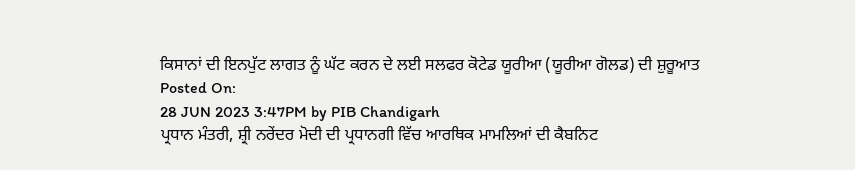ਕਿਸਾਨਾਂ ਦੀ ਇਨਪੁੱਟ ਲਾਗਤ ਨੂੰ ਘੱਟ ਕਰਨ ਦੇ ਲਈ ਸਲਫਰ ਕੋਟੇਡ ਯੂਰੀਆ (ਯੂਰੀਆ ਗੋਲਡ) ਦੀ ਸ਼ੁਰੂਆਤ
Posted On:
28 JUN 2023 3:47PM by PIB Chandigarh
ਪ੍ਰਧਾਨ ਮੰਤਰੀ, ਸ਼੍ਰੀ ਨਰੇਂਦਰ ਮੋਦੀ ਦੀ ਪ੍ਰਧਾਨਗੀ ਵਿੱਚ ਆਰਥਿਕ ਮਾਮਲਿਆਂ ਦੀ ਕੈਬਨਿਟ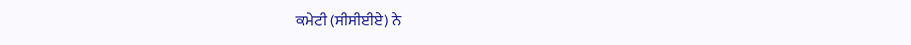ਕਮੇਟੀ (ਸੀਸੀਈਏ) ਨੇ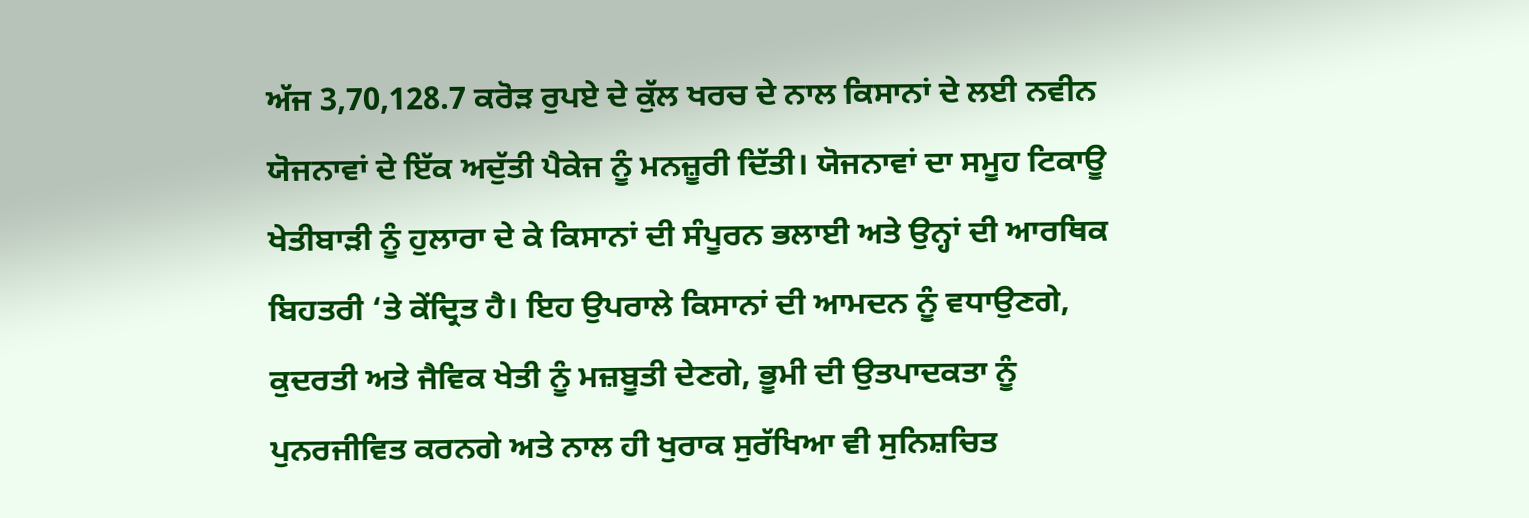ਅੱਜ 3,70,128.7 ਕਰੋੜ ਰੁਪਏ ਦੇ ਕੁੱਲ ਖਰਚ ਦੇ ਨਾਲ ਕਿਸਾਨਾਂ ਦੇ ਲਈ ਨਵੀਨ ਯੋਜਨਾਵਾਂ ਦੇ ਇੱਕ ਅਦੁੱਤੀ ਪੈਕੇਜ ਨੂੰ ਮਨਜ਼ੂਰੀ ਦਿੱਤੀ। ਯੋਜਨਾਵਾਂ ਦਾ ਸਮੂਹ ਟਿਕਾਊ ਖੇਤੀਬਾੜੀ ਨੂੰ ਹੁਲਾਰਾ ਦੇ ਕੇ ਕਿਸਾਨਾਂ ਦੀ ਸੰਪੂਰਨ ਭਲਾਈ ਅਤੇ ਉਨ੍ਹਾਂ ਦੀ ਆਰਥਿਕ ਬਿਹਤਰੀ ‘ਤੇ ਕੇਂਦ੍ਰਿਤ ਹੈ। ਇਹ ਉਪਰਾਲੇ ਕਿਸਾਨਾਂ ਦੀ ਆਮਦਨ ਨੂੰ ਵਧਾਉਣਗੇ, ਕੁਦਰਤੀ ਅਤੇ ਜੈਵਿਕ ਖੇਤੀ ਨੂੰ ਮਜ਼ਬੂਤੀ ਦੇਣਗੇ, ਭੂਮੀ ਦੀ ਉਤਪਾਦਕਤਾ ਨੂੰ ਪੁਨਰਜੀਵਿਤ ਕਰਨਗੇ ਅਤੇ ਨਾਲ ਹੀ ਖੁਰਾਕ ਸੁਰੱਖਿਆ ਵੀ ਸੁਨਿਸ਼ਚਿਤ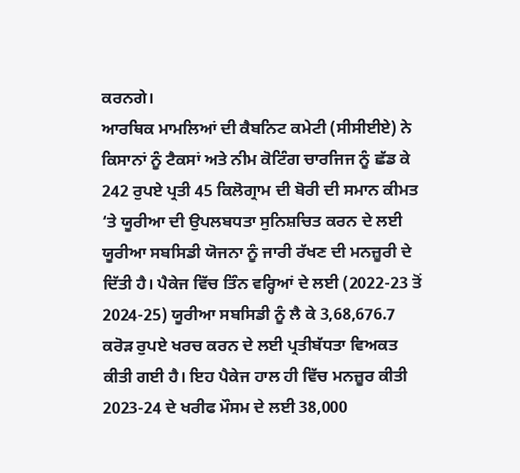ਕਰਨਗੇ।
ਆਰਥਿਕ ਮਾਮਲਿਆਂ ਦੀ ਕੈਬਨਿਟ ਕਮੇਟੀ (ਸੀਸੀਈਏ) ਨੇ ਕਿਸਾਨਾਂ ਨੂੰ ਟੈਕਸਾਂ ਅਤੇ ਨੀਮ ਕੋਟਿੰਗ ਚਾਰਜਿਜ ਨੂੰ ਛੱਡ ਕੇ 242 ਰੁਪਏ ਪ੍ਰਤੀ 45 ਕਿਲੋਗ੍ਰਾਮ ਦੀ ਬੋਰੀ ਦੀ ਸਮਾਨ ਕੀਮਤ ‘ਤੇ ਯੂਰੀਆ ਦੀ ਉਪਲਬਧਤਾ ਸੁਨਿਸ਼ਚਿਤ ਕਰਨ ਦੇ ਲਈ ਯੂਰੀਆ ਸਬਸਿਡੀ ਯੋਜਨਾ ਨੂੰ ਜਾਰੀ ਰੱਖਣ ਦੀ ਮਨਜ਼ੂਰੀ ਦੇ ਦਿੱਤੀ ਹੈ। ਪੈਕੇਜ ਵਿੱਚ ਤਿੰਨ ਵਰ੍ਹਿਆਂ ਦੇ ਲਈ (2022-23 ਤੋਂ 2024-25) ਯੂਰੀਆ ਸਬਸਿਡੀ ਨੂੰ ਲੈ ਕੇ 3,68,676.7 ਕਰੋੜ ਰੁਪਏ ਖਰਚ ਕਰਨ ਦੇ ਲਈ ਪ੍ਰਤੀਬੱਧਤਾ ਵਿਅਕਤ ਕੀਤੀ ਗਈ ਹੈ। ਇਹ ਪੈਕੇਜ ਹਾਲ ਹੀ ਵਿੱਚ ਮਨਜ਼ੂਰ ਕੀਤੀ 2023-24 ਦੇ ਖਰੀਫ ਮੌਸਮ ਦੇ ਲਈ 38,000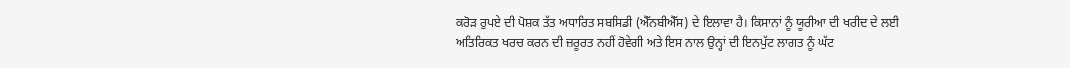ਕਰੋੜ ਰੁਪਏ ਦੀ ਪੋਸ਼ਕ ਤੱਤ ਅਧਾਰਿਤ ਸਬਸਿਡੀ (ਐੱਨਬੀਐੱਸ) ਦੇ ਇਲਾਵਾ ਹੈ। ਕਿਸਾਨਾਂ ਨੂੰ ਯੂਰੀਆ ਦੀ ਖਰੀਦ ਦੇ ਲਈ ਅਤਿਰਿਕਤ ਖਰਚ ਕਰਨ ਦੀ ਜ਼ਰੂਰਤ ਨਹੀਂ ਹੋਵੇਗੀ ਅਤੇ ਇਸ ਨਾਲ ਉਨ੍ਹਾਂ ਦੀ ਇਨਪੁੱਟ ਲਾਗਤ ਨੂੰ ਘੱਟ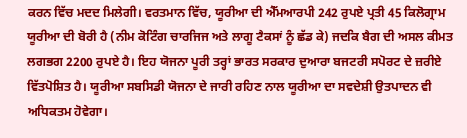ਕਰਨ ਵਿੱਚ ਮਦਦ ਮਿਲੇਗੀ। ਵਰਤਮਾਨ ਵਿੱਚ, ਯੂਰੀਆ ਦੀ ਐੱਮਆਰਪੀ 242 ਰੁਪਏ ਪ੍ਰਤੀ 45 ਕਿਲੋਗ੍ਰਾਮ ਯੂਰੀਆ ਦੀ ਬੋਰੀ ਹੈ (ਨੀਮ ਕੋਟਿੰਗ ਚਾਰਜਿਜ ਅਤੇ ਲਾਗੂ ਟੈਕਸਾਂ ਨੂੰ ਛੱਡ ਕੇ) ਜਦਕਿ ਬੈਗ ਦੀ ਅਸਲ ਕੀਮਤ ਲਗਭਗ 2200 ਰੁਪਏ ਹੈ। ਇਹ ਯੋਜਨਾ ਪੂਰੀ ਤਰ੍ਹਾਂ ਭਾਰਤ ਸਰਕਾਰ ਦੁਆਰਾ ਬਜਟਰੀ ਸਪੋਰਟ ਦੇ ਜ਼ਰੀਏ ਵਿੱਤਪੋਸ਼ਿਤ ਹੈ। ਯੂਰੀਆ ਸਬਸਿਡੀ ਯੋਜਨਾ ਦੇ ਜਾਰੀ ਰਹਿਣ ਨਾਲ ਯੂਰੀਆ ਦਾ ਸਵਦੇਸ਼ੀ ਉਤਪਾਦਨ ਵੀ ਅਧਿਕਤਮ ਹੋਵੇਗਾ।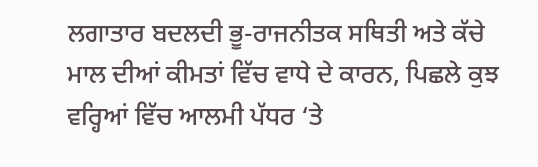ਲਗਾਤਾਰ ਬਦਲਦੀ ਭੂ-ਰਾਜਨੀਤਕ ਸਥਿਤੀ ਅਤੇ ਕੱਚੇ ਮਾਲ ਦੀਆਂ ਕੀਮਤਾਂ ਵਿੱਚ ਵਾਧੇ ਦੇ ਕਾਰਨ, ਪਿਛਲੇ ਕੁਝ ਵਰ੍ਹਿਆਂ ਵਿੱਚ ਆਲਮੀ ਪੱਧਰ ‘ਤੇ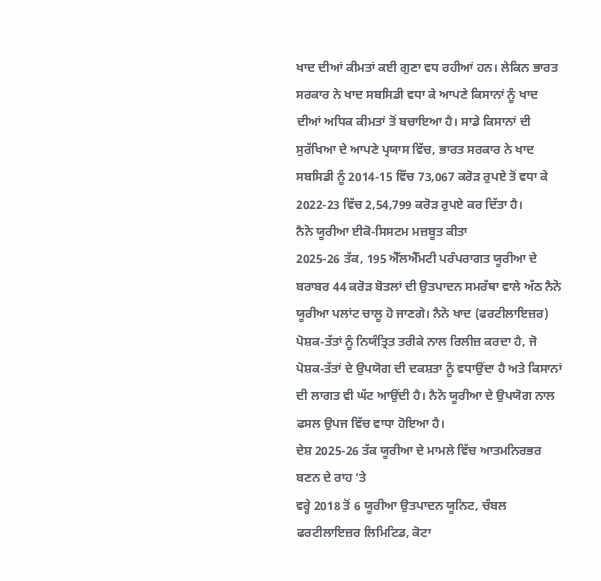ਖਾਦ ਦੀਆਂ ਕੀਮਤਾਂ ਕਈ ਗੁਣਾ ਵਧ ਰਹੀਆਂ ਹਨ। ਲੇਕਿਨ ਭਾਰਤ ਸਰਕਾਰ ਨੇ ਖਾਦ ਸਬਸਿਡੀ ਵਧਾ ਕੇ ਆਪਣੇ ਕਿਸਾਨਾਂ ਨੂੰ ਖਾਦ ਦੀਆਂ ਅਧਿਕ ਕੀਮਤਾਂ ਤੋਂ ਬਚਾਇਆ ਹੈ। ਸਾਡੇ ਕਿਸਾਨਾਂ ਦੀ ਸੁਰੱਖਿਆ ਦੇ ਆਪਣੇ ਪ੍ਰਯਾਸ ਵਿੱਚ, ਭਾਰਤ ਸਰਕਾਰ ਨੇ ਖਾਦ ਸਬਸਿਡੀ ਨੂੰ 2014-15 ਵਿੱਚ 73,067 ਕਰੋੜ ਰੁਪਏ ਤੋਂ ਵਧਾ ਕੇ 2022-23 ਵਿੱਚ 2,54,799 ਕਰੋੜ ਰੁਪਏ ਕਰ ਦਿੱਤਾ ਹੈ।
ਨੈਨੋ ਯੂਰੀਆ ਈਕੋ-ਸਿਸਟਮ ਮਜ਼ਬੂਤ ਕੀਤਾ
2025-26 ਤੱਕ, 195 ਐੱਲਐੱਮਟੀ ਪਰੰਪਰਾਗਤ ਯੂਰੀਆ ਦੇ ਬਰਾਬਰ 44 ਕਰੋੜ ਬੋਤਲਾਂ ਦੀ ਉਤਪਾਦਨ ਸਮਰੱਥਾ ਵਾਲੇ ਅੱਠ ਨੈਨੋ ਯੂਰੀਆ ਪਲਾਂਟ ਚਾਲੂ ਹੋ ਜਾਣਗੇ। ਨੈਨੋ ਖਾਦ (ਫਰਟੀਲਾਇਜ਼ਰ) ਪੋਸ਼ਕ-ਤੱਤਾਂ ਨੂੰ ਨਿਯੰਤ੍ਰਿਤ ਤਰੀਕੇ ਨਾਲ ਰਿਲੀਜ਼ ਕਰਦਾ ਹੈ, ਜੋ ਪੋਸ਼ਕ-ਤੱਤਾਂ ਦੇ ਉਪਯੋਗ ਦੀ ਦਕਸ਼ਤਾ ਨੂੰ ਵਧਾਉਂਦਾ ਹੈ ਅਤੇ ਕਿਸਾਨਾਂ ਦੀ ਲਾਗਤ ਵੀ ਘੱਟ ਆਉਂਦੀ ਹੈ। ਨੈਨੋ ਯੂਰੀਆ ਦੇ ਉਪਯੋਗ ਨਾਲ ਫਸਲ ਉਪਜ ਵਿੱਚ ਵਾਧਾ ਹੋਇਆ ਹੈ।
ਦੇਸ਼ 2025-26 ਤੱਕ ਯੂਰੀਆ ਦੇ ਮਾਮਲੇ ਵਿੱਚ ਆਤਮਨਿਰਭਰ ਬਣਨ ਦੇ ਰਾਹ ‘ਤੇ
ਵਰ੍ਹੇ 2018 ਤੋਂ 6 ਯੂਰੀਆ ਉਤਪਾਦਨ ਯੂਨਿਟ, ਚੰਬਲ ਫਰਟੀਲਾਇਜ਼ਰ ਲਿਮਿਟਿਡ, ਕੋਟਾ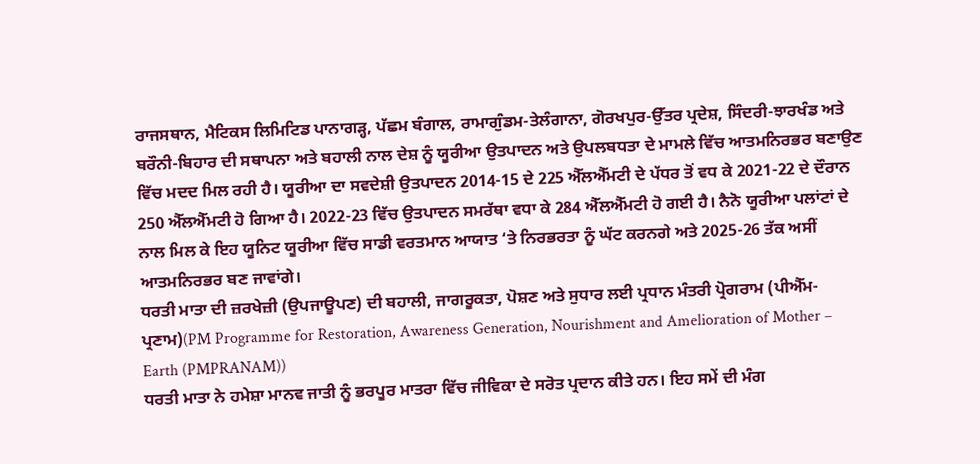ਰਾਜਸਥਾਨ, ਮੈਟਿਕਸ ਲਿਮਿਟਿਡ ਪਾਨਾਗੜ੍ਹ, ਪੱਛਮ ਬੰਗਾਲ, ਰਾਮਾਗੁੰਡਮ-ਤੇਲੰਗਾਨਾ, ਗੋਰਖਪੁਰ-ਉੱਤਰ ਪ੍ਰਦੇਸ਼, ਸਿੰਦਰੀ-ਝਾਰਖੰਡ ਅਤੇ ਬਰੌਨੀ-ਬਿਹਾਰ ਦੀ ਸਥਾਪਨਾ ਅਤੇ ਬਹਾਲੀ ਨਾਲ ਦੇਸ਼ ਨੂੰ ਯੂਰੀਆ ਉਤਪਾਦਨ ਅਤੇ ਉਪਲਬਧਤਾ ਦੇ ਮਾਮਲੇ ਵਿੱਚ ਆਤਮਨਿਰਭਰ ਬਣਾਉਣ ਵਿੱਚ ਮਦਦ ਮਿਲ ਰਹੀ ਹੈ। ਯੂਰੀਆ ਦਾ ਸਵਦੇਸ਼ੀ ਉਤਪਾਦਨ 2014-15 ਦੇ 225 ਐੱਲਐੱਮਟੀ ਦੇ ਪੱਧਰ ਤੋਂ ਵਧ ਕੇ 2021-22 ਦੇ ਦੌਰਾਨ 250 ਐੱਲਐੱਮਟੀ ਹੋ ਗਿਆ ਹੈ। 2022-23 ਵਿੱਚ ਉਤਪਾਦਨ ਸਮਰੱਥਾ ਵਧਾ ਕੇ 284 ਐੱਲਐੱਮਟੀ ਹੋ ਗਈ ਹੈ। ਨੈਨੋ ਯੂਰੀਆ ਪਲਾਂਟਾਂ ਦੇ ਨਾਲ ਮਿਲ ਕੇ ਇਹ ਯੂਨਿਟ ਯੂਰੀਆ ਵਿੱਚ ਸਾਡੀ ਵਰਤਮਾਨ ਆਯਾਤ ‘ਤੇ ਨਿਰਭਰਤਾ ਨੂੰ ਘੱਟ ਕਰਨਗੇ ਅਤੇ 2025-26 ਤੱਕ ਅਸੀਂ ਆਤਮਨਿਰਭਰ ਬਣ ਜਾਵਾਂਗੇ।
ਧਰਤੀ ਮਾਤਾ ਦੀ ਜ਼ਰਖੇਜ਼ੀ (ਉਪਜਾਊਪਣ) ਦੀ ਬਹਾਲੀ, ਜਾਗਰੂਕਤਾ, ਪੋਸ਼ਣ ਅਤੇ ਸੁਧਾਰ ਲਈ ਪ੍ਰਧਾਨ ਮੰਤਰੀ ਪ੍ਰੋਗਰਾਮ (ਪੀਐੱਮ-ਪ੍ਰਣਾਮ)(PM Programme for Restoration, Awareness Generation, Nourishment and Amelioration of Mother – Earth (PMPRANAM))
ਧਰਤੀ ਮਾਤਾ ਨੇ ਹਮੇਸ਼ਾ ਮਾਨਵ ਜਾਤੀ ਨੂੰ ਭਰਪੂਰ ਮਾਤਰਾ ਵਿੱਚ ਜੀਵਿਕਾ ਦੇ ਸਰੋਤ ਪ੍ਰਦਾਨ ਕੀਤੇ ਹਨ। ਇਹ ਸਮੇਂ ਦੀ ਮੰਗ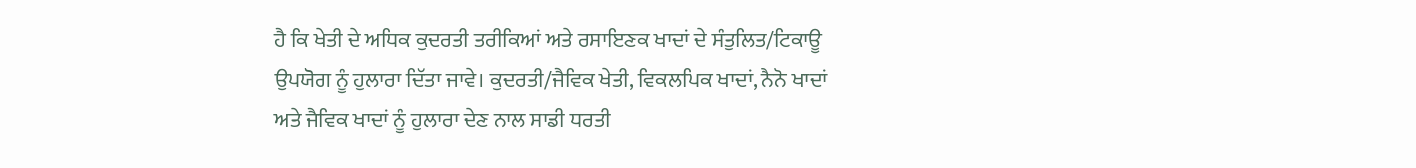ਹੈ ਕਿ ਖੇਤੀ ਦੇ ਅਧਿਕ ਕੁਦਰਤੀ ਤਰੀਕਿਆਂ ਅਤੇ ਰਸਾਇਣਕ ਖਾਦਾਂ ਦੇ ਸੰਤੁਲਿਤ/ਟਿਕਾਊ ਉਪਯੋਗ ਨੂੰ ਹੁਲਾਰਾ ਦਿੱਤਾ ਜਾਵੇ। ਕੁਦਰਤੀ/ਜੈਵਿਕ ਖੇਤੀ, ਵਿਕਲਪਿਕ ਖਾਦਾਂ, ਨੈਨੋ ਖਾਦਾਂ ਅਤੇ ਜੈਵਿਕ ਖਾਦਾਂ ਨੂੰ ਹੁਲਾਰਾ ਦੇਣ ਨਾਲ ਸਾਡੀ ਧਰਤੀ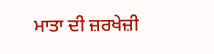ਮਾਤਾ ਦੀ ਜ਼ਰਖੇਜ਼ੀ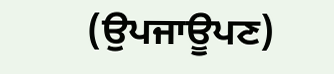(ਉਪਜਾਊਪਣ)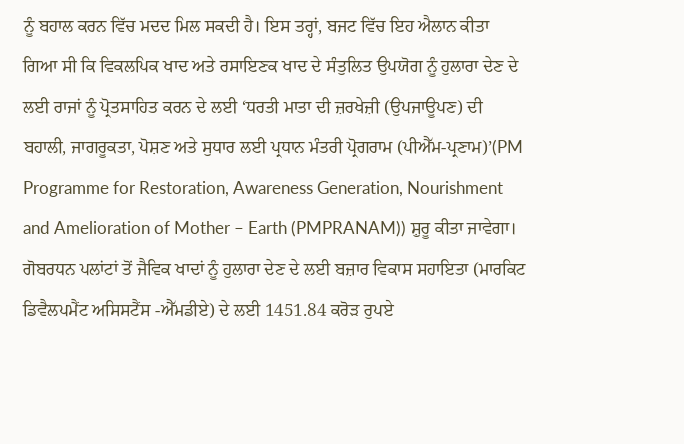ਨੂੰ ਬਹਾਲ ਕਰਨ ਵਿੱਚ ਮਦਦ ਮਿਲ ਸਕਦੀ ਹੈ। ਇਸ ਤਰ੍ਹਾਂ, ਬਜਟ ਵਿੱਚ ਇਹ ਐਲਾਨ ਕੀਤਾ ਗਿਆ ਸੀ ਕਿ ਵਿਕਲਪਿਕ ਖਾਦ ਅਤੇ ਰਸਾਇਣਕ ਖਾਦ ਦੇ ਸੰਤੁਲਿਤ ਉਪਯੋਗ ਨੂੰ ਹੁਲਾਰਾ ਦੇਣ ਦੇ ਲਈ ਰਾਜਾਂ ਨੂੰ ਪ੍ਰੋਤਸਾਹਿਤ ਕਰਨ ਦੇ ਲਈ ‘ਧਰਤੀ ਮਾਤਾ ਦੀ ਜ਼ਰਖੇਜ਼ੀ (ਉਪਜਾਊਪਣ) ਦੀ ਬਹਾਲੀ, ਜਾਗਰੂਕਤਾ, ਪੋਸ਼ਣ ਅਤੇ ਸੁਧਾਰ ਲਈ ਪ੍ਰਧਾਨ ਮੰਤਰੀ ਪ੍ਰੋਗਰਾਮ (ਪੀਐੱਮ-ਪ੍ਰਣਾਮ)’(PM Programme for Restoration, Awareness Generation, Nourishment and Amelioration of Mother – Earth (PMPRANAM)) ਸ਼ੁਰੂ ਕੀਤਾ ਜਾਵੇਗਾ।
ਗੋਬਰਧਨ ਪਲਾਂਟਾਂ ਤੋਂ ਜੈਵਿਕ ਖਾਦਾਂ ਨੂੰ ਹੁਲਾਰਾ ਦੇਣ ਦੇ ਲਈ ਬਜ਼ਾਰ ਵਿਕਾਸ ਸਹਾਇਤਾ (ਮਾਰਕਿਟ ਡਿਵੈਲਪਮੈਂਟ ਅਸਿਸਟੈਂਸ -ਐੱਮਡੀਏ) ਦੇ ਲਈ 1451.84 ਕਰੋੜ ਰੁਪਏ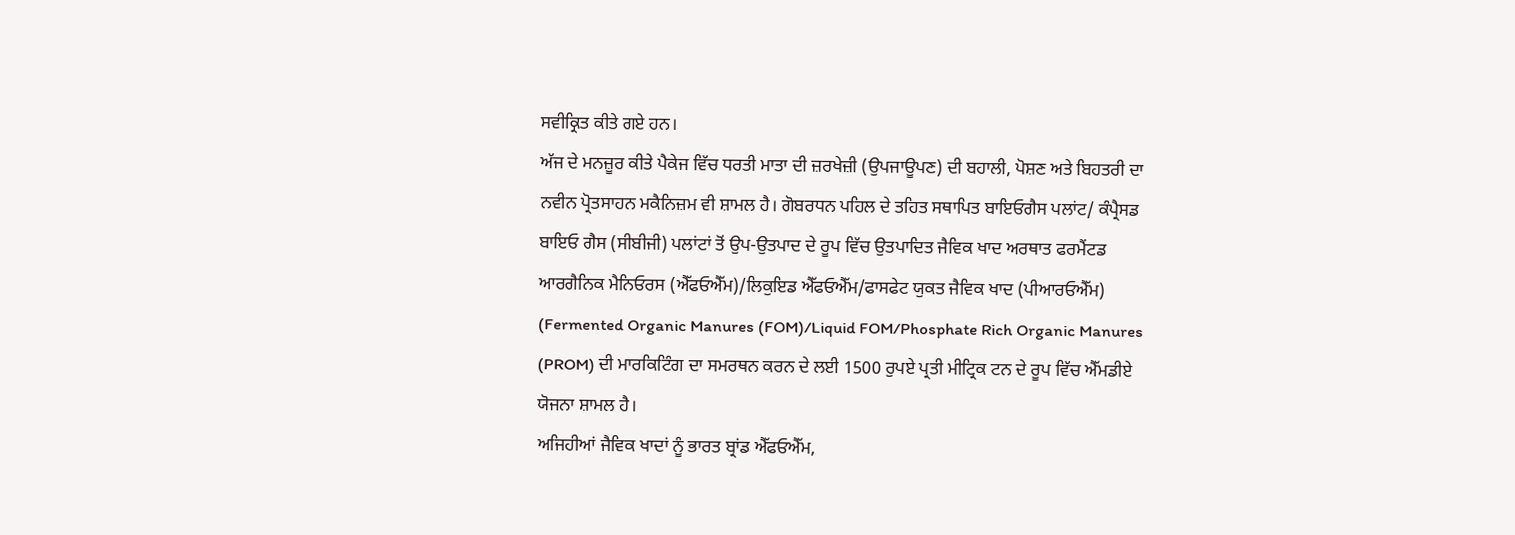ਸਵੀਕ੍ਰਿਤ ਕੀਤੇ ਗਏ ਹਨ।
ਅੱਜ ਦੇ ਮਨਜ਼ੂਰ ਕੀਤੇ ਪੈਕੇਜ ਵਿੱਚ ਧਰਤੀ ਮਾਤਾ ਦੀ ਜ਼ਰਖੇਜ਼ੀ (ਉਪਜਾਊਪਣ) ਦੀ ਬਹਾਲੀ, ਪੋਸ਼ਣ ਅਤੇ ਬਿਹਤਰੀ ਦਾ ਨਵੀਨ ਪ੍ਰੋਤਸਾਹਨ ਮਕੈਨਿਜ਼ਮ ਵੀ ਸ਼ਾਮਲ ਹੈ। ਗੋਬਰਧਨ ਪਹਿਲ ਦੇ ਤਹਿਤ ਸਥਾਪਿਤ ਬਾਇਓਗੈਸ ਪਲਾਂਟ/ ਕੰਪ੍ਰੈਸਡ ਬਾਇਓ ਗੈਸ (ਸੀਬੀਜੀ) ਪਲਾਂਟਾਂ ਤੋਂ ਉਪ-ਉਤਪਾਦ ਦੇ ਰੂਪ ਵਿੱਚ ਉਤਪਾਦਿਤ ਜੈਵਿਕ ਖਾਦ ਅਰਥਾਤ ਫਰਮੈਂਟਡ ਆਰਗੈਨਿਕ ਮੈਨਿਓਰਸ (ਐੱਫਓਐੱਮ)/ਲਿਕੁਇਡ ਐੱਫਓਐੱਮ/ਫਾਸਫੇਟ ਯੁਕਤ ਜੈਵਿਕ ਖਾਦ (ਪੀਆਰਓਐੱਮ) (Fermented Organic Manures (FOM)/Liquid FOM/Phosphate Rich Organic Manures (PROM) ਦੀ ਮਾਰਕਿਟਿੰਗ ਦਾ ਸਮਰਥਨ ਕਰਨ ਦੇ ਲਈ 1500 ਰੁਪਏ ਪ੍ਰਤੀ ਮੀਟ੍ਰਿਕ ਟਨ ਦੇ ਰੂਪ ਵਿੱਚ ਐੱਮਡੀਏ ਯੋਜਨਾ ਸ਼ਾਮਲ ਹੈ।
ਅਜਿਹੀਆਂ ਜੈਵਿਕ ਖਾਦਾਂ ਨੂੰ ਭਾਰਤ ਬ੍ਰਾਂਡ ਐੱਫਓਐੱਮ,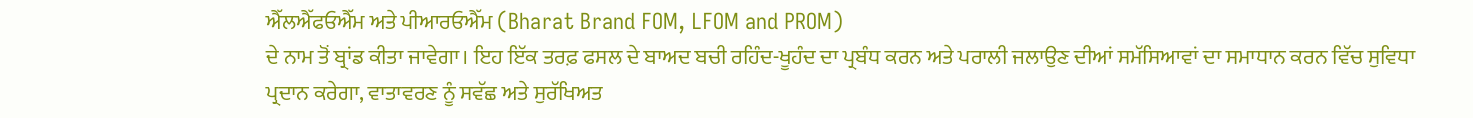ਐੱਲਐੱਫਓਐੱਮ ਅਤੇ ਪੀਆਰਓਐੱਮ (Bharat Brand FOM, LFOM and PROM)
ਦੇ ਨਾਮ ਤੋਂ ਬ੍ਰਾਂਡ ਕੀਤਾ ਜਾਵੇਗਾ। ਇਹ ਇੱਕ ਤਰਫ਼ ਫਸਲ ਦੇ ਬਾਅਦ ਬਚੀ ਰਹਿੰਦ-ਖੂਹੰਦ ਦਾ ਪ੍ਰਬੰਧ ਕਰਨ ਅਤੇ ਪਰਾਲੀ ਜਲਾਉਣ ਦੀਆਂ ਸਮੱਸਿਆਵਾਂ ਦਾ ਸਮਾਧਾਨ ਕਰਨ ਵਿੱਚ ਸੁਵਿਧਾ ਪ੍ਰਦਾਨ ਕਰੇਗਾ, ਵਾਤਾਵਰਣ ਨੂੰ ਸਵੱਛ ਅਤੇ ਸੁਰੱਖਿਅਤ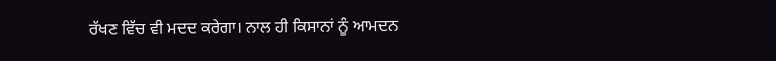ਰੱਖਣ ਵਿੱਚ ਵੀ ਮਦਦ ਕਰੇਗਾ। ਨਾਲ ਹੀ ਕਿਸਾਨਾਂ ਨੂੰ ਆਮਦਨ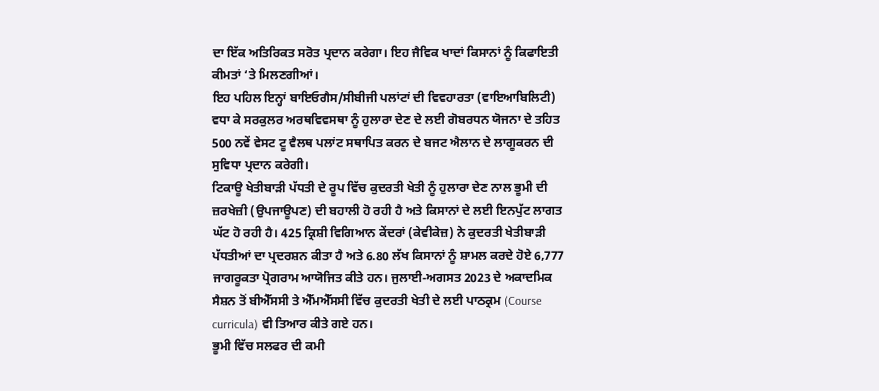ਦਾ ਇੱਕ ਅਤਿਰਿਕਤ ਸਰੋਤ ਪ੍ਰਦਾਨ ਕਰੇਗਾ। ਇਹ ਜੈਵਿਕ ਖਾਦਾਂ ਕਿਸਾਨਾਂ ਨੂੰ ਕਿਫਾਇਤੀ ਕੀਮਤਾਂ ‘ਤੇ ਮਿਲਣਗੀਆਂ।
ਇਹ ਪਹਿਲ ਇਨ੍ਹਾਂ ਬਾਇਓਗੈਸ/ਸੀਬੀਜੀ ਪਲਾਂਟਾਂ ਦੀ ਵਿਵਹਾਰਤਾ (ਵਾਇਆਬਿਲਿਟੀ) ਵਧਾ ਕੇ ਸਰਕੁਲਰ ਅਰਥਵਿਵਸਥਾ ਨੂੰ ਹੁਲਾਰਾ ਦੇਣ ਦੇ ਲਈ ਗੋਬਰਧਨ ਯੋਜਨਾ ਦੇ ਤਹਿਤ 500 ਨਵੇਂ ਵੇਸਟ ਟੂ ਵੈਲਥ ਪਲਾਂਟ ਸਥਾਪਿਤ ਕਰਨ ਦੇ ਬਜਟ ਐਲਾਨ ਦੇ ਲਾਗੂਕਰਨ ਦੀ ਸੁਵਿਧਾ ਪ੍ਰਦਾਨ ਕਰੇਗੀ।
ਟਿਕਾਊ ਖੇਤੀਬਾੜੀ ਪੱਧਤੀ ਦੇ ਰੂਪ ਵਿੱਚ ਕੁਦਰਤੀ ਖੇਤੀ ਨੂੰ ਹੁਲਾਰਾ ਦੇਣ ਨਾਲ ਭੂਮੀ ਦੀ ਜ਼ਰਖੇਜ਼ੀ (ਉਪਜਾਊਪਣ) ਦੀ ਬਹਾਲੀ ਹੋ ਰਹੀ ਹੈ ਅਤੇ ਕਿਸਾਨਾਂ ਦੇ ਲਈ ਇਨਪੁੱਟ ਲਾਗਤ ਘੱਟ ਹੋ ਰਹੀ ਹੈ। 425 ਕ੍ਰਿਸ਼ੀ ਵਿਗਿਆਨ ਕੇਂਦਰਾਂ (ਕੇਵੀਕੇਜ਼) ਨੇ ਕੁਦਰਤੀ ਖੇਤੀਬਾੜੀ ਪੱਧਤੀਆਂ ਦਾ ਪ੍ਰਦਰਸ਼ਨ ਕੀਤਾ ਹੈ ਅਤੇ 6.80 ਲੱਖ ਕਿਸਾਨਾਂ ਨੂੰ ਸ਼ਾਮਲ ਕਰਦੇ ਹੋਏ 6,777 ਜਾਗਰੂਕਤਾ ਪ੍ਰੋਗਰਾਮ ਆਯੋਜਿਤ ਕੀਤੇ ਹਨ। ਜੁਲਾਈ-ਅਗਸਤ 2023 ਦੇ ਅਕਾਦਮਿਕ ਸੈਸ਼ਨ ਤੋਂ ਬੀਐੱਸਸੀ ਤੇ ਐੱਮਐੱਸਸੀ ਵਿੱਚ ਕੁਦਰਤੀ ਖੇਤੀ ਦੇ ਲਈ ਪਾਠਕ੍ਰਮ (Course curricula) ਵੀ ਤਿਆਰ ਕੀਤੇ ਗਏ ਹਨ।
ਭੂਮੀ ਵਿੱਚ ਸਲਫਰ ਦੀ ਕਮੀ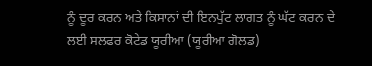ਨੂੰ ਦੂਰ ਕਰਨ ਅਤੇ ਕਿਸਾਨਾਂ ਦੀ ਇਨਪੁੱਟ ਲਾਗਤ ਨੂੰ ਘੱਟ ਕਰਨ ਦੇ ਲਈ ਸਲਫਰ ਕੋਟੇਡ ਯੂਰੀਆ (ਯੂਰੀਆ ਗੋਲਡ)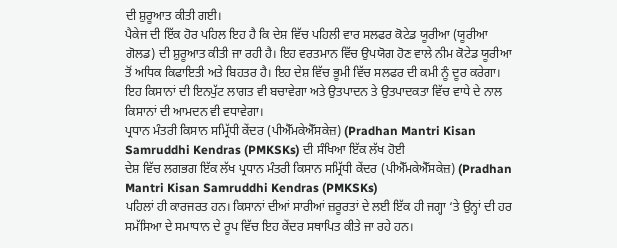ਦੀ ਸ਼ੁਰੂਆਤ ਕੀਤੀ ਗਈ।
ਪੈਕੇਜ ਦੀ ਇੱਕ ਹੋਰ ਪਹਿਲ ਇਹ ਹੈ ਕਿ ਦੇਸ਼ ਵਿੱਚ ਪਹਿਲੀ ਵਾਰ ਸਲਫਰ ਕੋਟੇਡ ਯੂਰੀਆ (ਯੂਰੀਆ ਗੋਲਡ) ਦੀ ਸ਼ੁਰੂਆਤ ਕੀਤੀ ਜਾ ਰਹੀ ਹੈ। ਇਹ ਵਰਤਮਾਨ ਵਿੱਚ ਉਪਯੋਗ ਹੋਣ ਵਾਲੇ ਨੀਮ ਕੋਟੇਡ ਯੂਰੀਆ ਤੋਂ ਅਧਿਕ ਕਿਫਾਇਤੀ ਅਤੇ ਬਿਹਤਰ ਹੈ। ਇਹ ਦੇਸ਼ ਵਿੱਚ ਭੂਮੀ ਵਿੱਚ ਸਲਫਰ ਦੀ ਕਮੀ ਨੂੰ ਦੂਰ ਕਰੇਗਾ। ਇਹ ਕਿਸਾਨਾਂ ਦੀ ਇਨਪੁੱਟ ਲਾਗਤ ਵੀ ਬਚਾਵੇਗਾ ਅਤੇ ਉਤਪਾਦਨ ਤੇ ਉਤਪਾਦਕਤਾ ਵਿੱਚ ਵਾਧੇ ਦੇ ਨਾਲ ਕਿਸਾਨਾਂ ਦੀ ਆਮਦਨ ਵੀ ਵਧਾਵੇਗਾ।
ਪ੍ਰਧਾਨ ਮੰਤਰੀ ਕਿਸਾਨ ਸਮ੍ਰਿੱਧੀ ਕੇਂਦਰ (ਪੀਐੱਮਕੇਐੱਸਕੇਜ਼) (Pradhan Mantri Kisan Samruddhi Kendras (PMKSKs) ਦੀ ਸੰਖਿਆ ਇੱਕ ਲੱਖ ਹੋਈ
ਦੇਸ਼ ਵਿੱਚ ਲਗਭਗ ਇੱਕ ਲੱਖ ਪ੍ਰਧਾਨ ਮੰਤਰੀ ਕਿਸਾਨ ਸਮ੍ਰਿੱਧੀ ਕੇਂਦਰ (ਪੀਐੱਮਕੇਐੱਸਕੇਜ਼) (Pradhan Mantri Kisan Samruddhi Kendras (PMKSKs)
ਪਹਿਲਾਂ ਹੀ ਕਾਰਜਰਤ ਹਨ। ਕਿਸਾਨਾਂ ਦੀਆਂ ਸਾਰੀਆਂ ਜ਼ਰੂਰਤਾਂ ਦੇ ਲਈ ਇੱਕ ਹੀ ਜਗ੍ਹਾ ‘ਤੇ ਉਨ੍ਹਾਂ ਦੀ ਹਰ ਸਮੱਸਿਆ ਦੇ ਸਮਾਧਾਨ ਦੇ ਰੂਪ ਵਿੱਚ ਇਹ ਕੇਂਦਰ ਸਥਾਪਿਤ ਕੀਤੇ ਜਾ ਰਹੇ ਹਨ।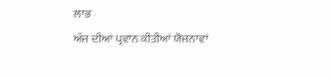ਲਾਭ
ਅੱਜ ਦੀਆਂ ਪ੍ਰਵਾਨ ਕੀਤੀਆਂ ਯੋਜਨਾਵਾਂ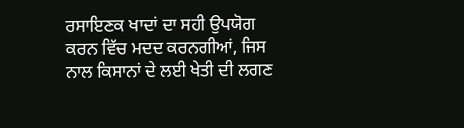ਰਸਾਇਣਕ ਖਾਦਾਂ ਦਾ ਸਹੀ ਉਪਯੋਗ ਕਰਨ ਵਿੱਚ ਮਦਦ ਕਰਨਗੀਆਂ, ਜਿਸ ਨਾਲ ਕਿਸਾਨਾਂ ਦੇ ਲਈ ਖੇਤੀ ਦੀ ਲਗਣ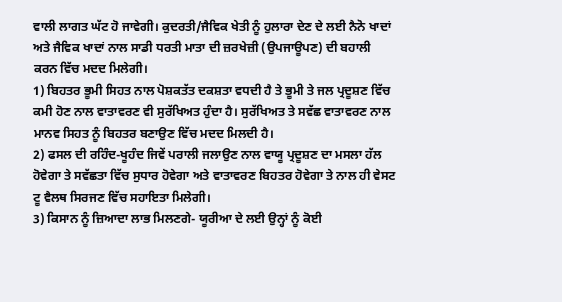ਵਾਲੀ ਲਾਗਤ ਘੱਟ ਹੋ ਜਾਵੇਗੀ। ਕੁਦਰਤੀ/ਜੈਵਿਕ ਖੇਤੀ ਨੂੰ ਹੁਲਾਰਾ ਦੇਣ ਦੇ ਲਈ ਨੈਨੋ ਖਾਦਾਂ ਅਤੇ ਜੈਵਿਕ ਖਾਦਾਂ ਨਾਲ ਸਾਡੀ ਧਰਤੀ ਮਾਤਾ ਦੀ ਜ਼ਰਖੇਜ਼ੀ (ਉਪਜਾਊਪਣ) ਦੀ ਬਹਾਲੀ ਕਰਨ ਵਿੱਚ ਮਦਦ ਮਿਲੇਗੀ।
1) ਬਿਹਤਰ ਭੂਮੀ ਸਿਹਤ ਨਾਲ ਪੋਸ਼ਕਤੱਤ ਦਕਸ਼ਤਾ ਵਧਦੀ ਹੈ ਤੇ ਭੂਮੀ ਤੇ ਜਲ ਪ੍ਰਦੂਸ਼ਣ ਵਿੱਚ ਕਮੀ ਹੋਣ ਨਾਲ ਵਾਤਾਵਰਣ ਵੀ ਸੁਰੱਖਿਅਤ ਹੁੰਦਾ ਹੈ। ਸੁਰੱਖਿਅਤ ਤੇ ਸਵੱਛ ਵਾਤਾਵਰਣ ਨਾਲ ਮਾਨਵ ਸਿਹਤ ਨੂੰ ਬਿਹਤਰ ਬਣਾਉਣ ਵਿੱਚ ਮਦਦ ਮਿਲਦੀ ਹੈ।
2) ਫਸਲ ਦੀ ਰਹਿੰਦ-ਖੂਹੰਦ ਜਿਵੇਂ ਪਰਾਲੀ ਜਲਾਉਣ ਨਾਲ ਵਾਯੂ ਪ੍ਰਦੂਸ਼ਣ ਦਾ ਮਸਲਾ ਹੱਲ ਹੋਵੇਗਾ ਤੇ ਸਵੱਛਤਾ ਵਿੱਚ ਸੁਧਾਰ ਹੋਵੇਗਾ ਅਤੇ ਵਾਤਾਵਰਣ ਬਿਹਤਰ ਹੋਵੇਗਾ ਤੇ ਨਾਲ ਹੀ ਵੇਸਟ ਟੂ ਵੈਲਥ ਸਿਰਜਣ ਵਿੱਚ ਸਹਾਇਤਾ ਮਿਲੇਗੀ।
3) ਕਿਸਾਨ ਨੂੰ ਜ਼ਿਆਦਾ ਲਾਭ ਮਿਲਣਗੇ- ਯੂਰੀਆ ਦੇ ਲਈ ਉਨ੍ਹਾਂ ਨੂੰ ਕੋਈ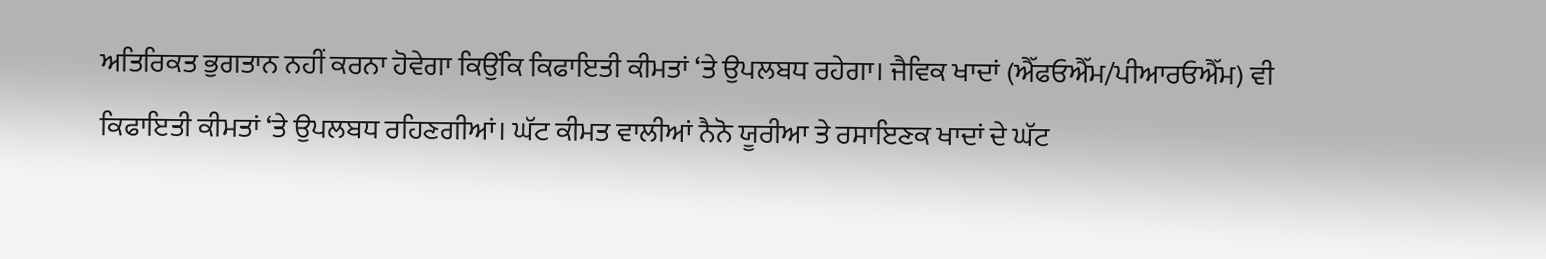ਅਤਿਰਿਕਤ ਭੁਗਤਾਨ ਨਹੀਂ ਕਰਨਾ ਹੋਵੇਗਾ ਕਿਉਂਕਿ ਕਿਫਾਇਤੀ ਕੀਮਤਾਂ ‘ਤੇ ਉਪਲਬਧ ਰਹੇਗਾ। ਜੈਵਿਕ ਖਾਦਾਂ (ਐੱਫਓਐੱਮ/ਪੀਆਰਓਐੱਮ) ਵੀ ਕਿਫਾਇਤੀ ਕੀਮਤਾਂ ‘ਤੇ ਉਪਲਬਧ ਰਹਿਣਗੀਆਂ। ਘੱਟ ਕੀਮਤ ਵਾਲੀਆਂ ਨੈਨੋ ਯੂਰੀਆ ਤੇ ਰਸਾਇਣਕ ਖਾਦਾਂ ਦੇ ਘੱਟ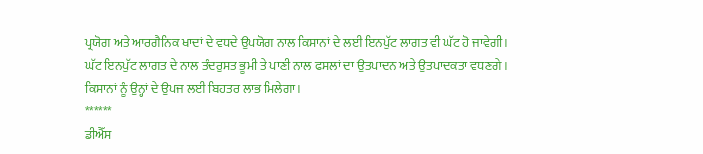ਪ੍ਰਯੋਗ ਅਤੇ ਆਰਗੈਨਿਕ ਖਾਦਾਂ ਦੇ ਵਧਦੇ ਉਪਯੋਗ ਨਾਲ ਕਿਸਾਨਾਂ ਦੇ ਲਈ ਇਨਪੁੱਟ ਲਾਗਤ ਵੀ ਘੱਟ ਹੋ ਜਾਵੇਗੀ। ਘੱਟ ਇਨਪੁੱਟ ਲਾਗਤ ਦੇ ਨਾਲ ਤੰਦਰੁਸਤ ਭੂਮੀ ਤੇ ਪਾਣੀ ਨਾਲ ਫਸਲਾਂ ਦਾ ਉਤਪਾਦਨ ਅਤੇ ਉਤਪਾਦਕਤਾ ਵਧਣਗੇ। ਕਿਸਾਨਾਂ ਨੂੰ ਉਨ੍ਹਾਂ ਦੇ ਉਪਜ ਲਈ ਬਿਹਤਰ ਲਾਭ ਮਿਲੇਗਾ।
******
ਡੀਐੱਸ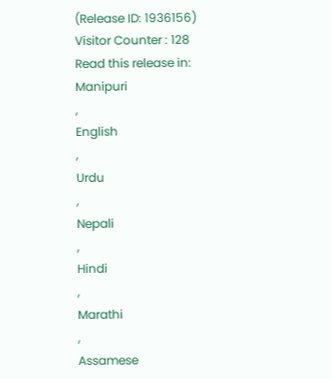(Release ID: 1936156)
Visitor Counter : 128
Read this release in:
Manipuri
,
English
,
Urdu
,
Nepali
,
Hindi
,
Marathi
,
Assamese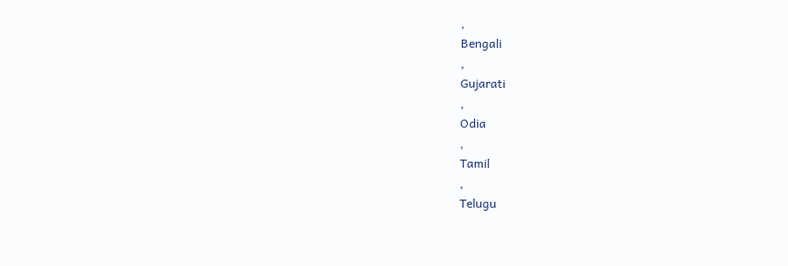,
Bengali
,
Gujarati
,
Odia
,
Tamil
,
Telugu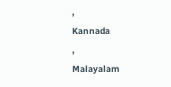,
Kannada
,
Malayalam